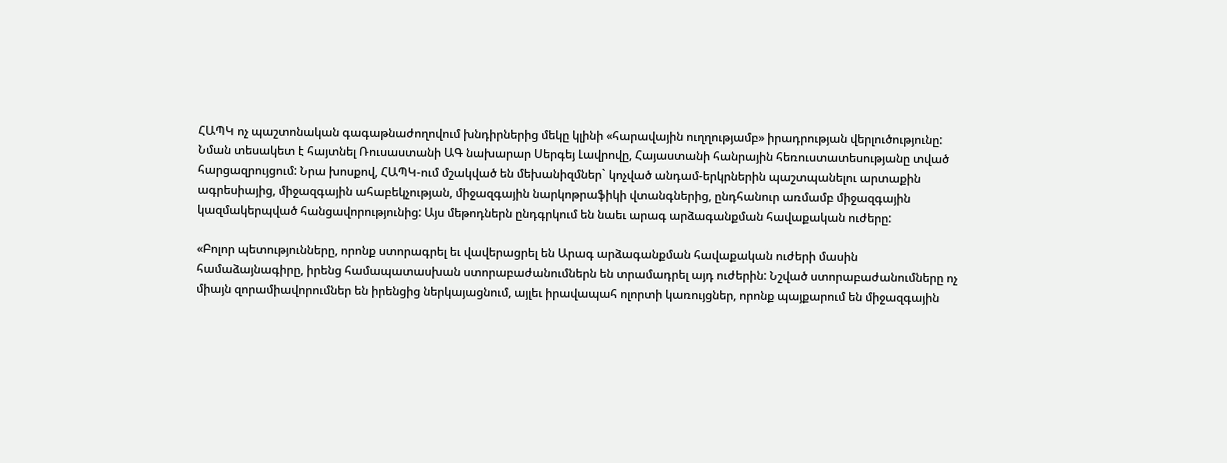ՀԱՊԿ ոչ պաշտոնական գագաթնաժողովում խնդիրներից մեկը կլինի «հարավային ուղղությամբ» իրադրության վերլուծությունը: Նման տեսակետ է հայտնել Ռուսաստանի ԱԳ նախարար Սերգեյ Լավրովը, Հայաստանի հանրային հեռուստատեսությանը տված հարցազրույցում: Նրա խոսքով, ՀԱՊԿ-ում մշակված են մեխանիզմներ` կոչված անդամ-երկրներին պաշտպանելու արտաքին ագրեսիայից, միջազգային ահաբեկչության, միջազգային նարկոթրաֆիկի վտանգներից, ընդհանուր առմամբ միջազգային կազմակերպված հանցավորությունից: Այս մեթոդներն ընդգրկում են նաեւ արագ արձագանքման հավաքական ուժերը:

«Բոլոր պետությունները, որոնք ստորագրել եւ վավերացրել են Արագ արձագանքման հավաքական ուժերի մասին համաձայնագիրը, իրենց համապատասխան ստորաբաժանումներն են տրամադրել այդ ուժերին: Նշված ստորաբաժանումները ոչ միայն զորամիավորումներ են իրենցից ներկայացնում, այլեւ իրավապահ ոլորտի կառույցներ, որոնք պայքարում են միջազգային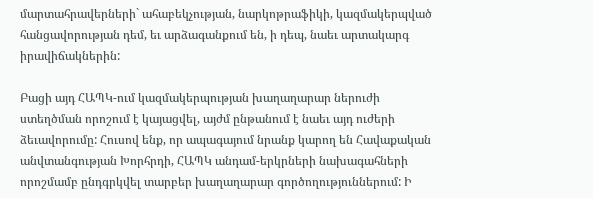մարտահրավերների` ահաբեկչության, նարկոթրաֆիկի, կազմակերպված հանցավորության դեմ, եւ արձագանքում են, ի դեպ, նաեւ արտակարգ իրավիճակներին:

Բացի այդ ՀԱՊԿ-ում կազմակերպության խաղաղարար ներուժի ստեղծման որոշում է կայացվել, այժմ ընթանում է նաեւ այդ ուժերի ձեւավորումը: Հուսով ենք, որ ապագայում նրանք կարող են Հավաքական անվտանգության Խորհրդի, ՀԱՊԿ անդամ-երկրների նախագահների որոշմամբ ընդգրկվել տարբեր խաղաղարար գործողություններում: Ի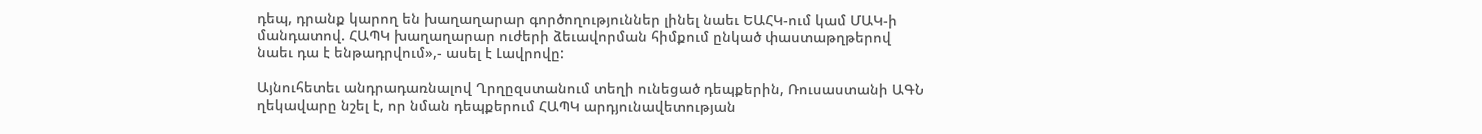դեպ, դրանք կարող են խաղաղարար գործողություններ լինել նաեւ ԵԱՀԿ-ում կամ ՄԱԿ-ի մանդատով. ՀԱՊԿ խաղաղարար ուժերի ձեւավորման հիմքում ընկած փաստաթղթերով նաեւ դա է ենթադրվում»,- ասել է Լավրովը:

Այնուհետեւ անդրադառնալով Ղրղըզստանում տեղի ունեցած դեպքերին, Ռուսաստանի ԱԳՆ ղեկավարը նշել է, որ նման դեպքերում ՀԱՊԿ արդյունավետության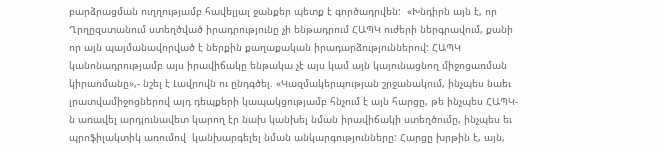բարձրացման ուղղությամբ հավելյալ ջանքեր պետք է գործադրվեն:  «Խնդիրն այն է, որ Ղրղըզստանում ստեղծված իրադրությունը չի ենթադրում ՀԱՊԿ ուժերի ներգրավում, քանի որ այն պայմանավորված է ներքին քաղաքական իրադարձություններով: ՀԱՊԿ կանոնադրությամբ այս իրավիճակը ենթակա չէ այս կամ այն կայունացնող միջոցառման կիրառմանը»,- նշել է Լավրովն ու ընդգծել. «Կազմակերպության շրջանակում, ինչպես նաեւ լրատվամիջոցներով այդ դեպքերի կապակցությամբ հնչում է այն հարցը, թե ինչպես ՀԱՊԿ-ն առավել արդյունավետ կարող էր նախ կանխել նման իրավիճակի ստեղծումը, ինչպես եւ պրոֆիլակտիկ առումով  կանխարգելել նման անկարգությունները: Հարցը խրթին է, այն,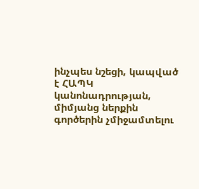ինչպես նշեցի, կապված է ՀԱՊԿ կանոնադրության, միմյանց ներքին գործերին չմիջամտելու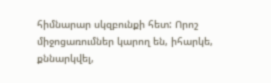հիմնարար սկզբունքի հետ: Որոշ միջոցառումներ կարող են, իհարկե, քննարկվել,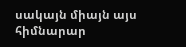սակայն միայն այս հիմնարար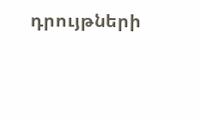դրույթների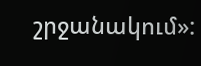շրջանակում»: